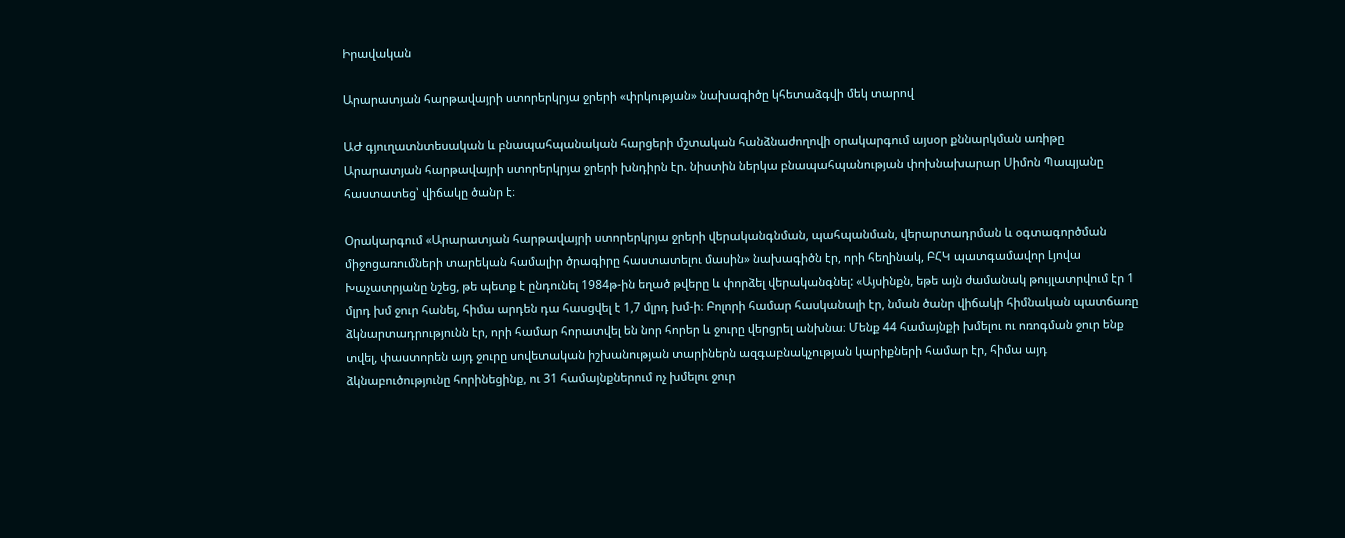Իրավական

Արարատյան հարթավայրի ստորերկրյա ջրերի «փրկության» նախագիծը կհետաձգվի մեկ տարով

ԱԺ գյուղատնտեսական և բնապահպանական հարցերի մշտական հանձնաժողովի օրակարգում այսօր քննարկման առիթը Արարատյան հարթավայրի ստորերկրյա ջրերի խնդիրն էր. նիստին ներկա բնապահպանության փոխնախարար Սիմոն Պապյանը հաստատեց՝ վիճակը ծանր է։

Օրակարգում «Արարատյան հարթավայրի ստորերկրյա ջրերի վերականգնման, պահպանման, վերարտադրման և օգտագործման միջոցառումների տարեկան համալիր ծրագիրը հաստատելու մասին» նախագիծն էր, որի հեղինակ, ԲՀԿ պատգամավոր Լյովա Խաչատրյանը նշեց, թե պետք է ընդունել 1984թ-ին եղած թվերը և փորձել վերականգնել: «Այսինքն, եթե այն ժամանակ թույլատրվում էր 1 մլրդ խմ ջուր հանել, հիմա արդեն դա հասցվել է 1,7 մլրդ խմ-ի։ Բոլորի համար հասկանալի էր, նման ծանր վիճակի հիմնական պատճառը ձկնարտադրությունն էր, որի համար հորատվել են նոր հորեր և ջուրը վերցրել անխնա։ Մենք 44 համայնքի խմելու ու ոռոգման ջուր ենք տվել, փաստորեն այդ ջուրը սովետական իշխանության տարիներն ազգաբնակչության կարիքների համար էր, հիմա այդ ձկնաբուծությունը հորինեցինք, ու 31 համայնքներում ոչ խմելու ջուր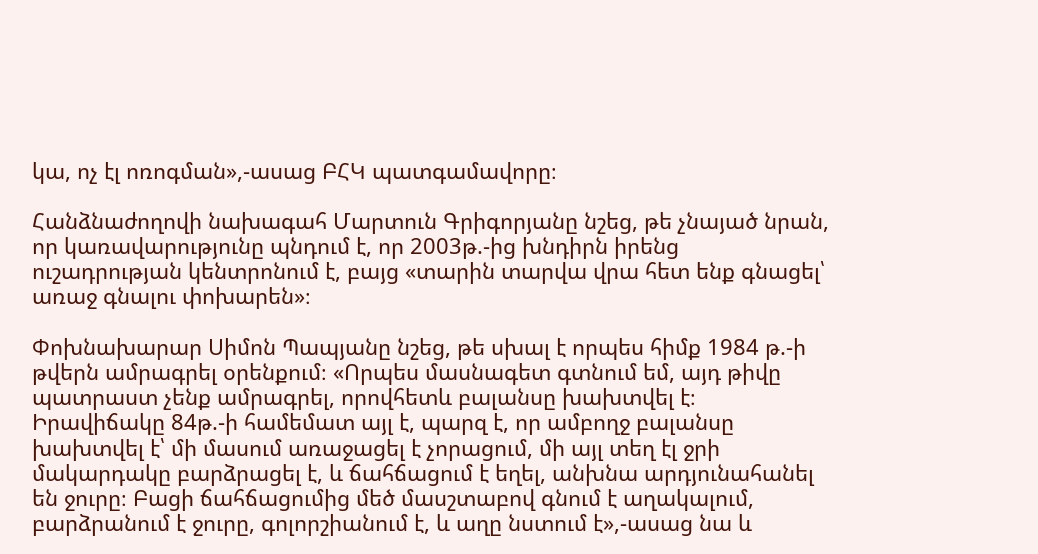կա, ոչ էլ ոռոգման»,-ասաց ԲՀԿ պատգամավորը։

Հանձնաժողովի նախագահ Մարտուն Գրիգորյանը նշեց, թե չնայած նրան, որ կառավարությունը պնդում է, որ 2003թ.-ից խնդիրն իրենց ուշադրության կենտրոնում է, բայց «տարին տարվա վրա հետ ենք գնացել՝ առաջ գնալու փոխարեն»։

Փոխնախարար Սիմոն Պապյանը նշեց, թե սխալ է որպես հիմք 1984 թ.-ի թվերն ամրագրել օրենքում։ «Որպես մասնագետ գտնում եմ, այդ թիվը պատրաստ չենք ամրագրել, որովհետև բալանսը խախտվել է։ Իրավիճակը 84թ.-ի համեմատ այլ է, պարզ է, որ ամբողջ բալանսը խախտվել է՝ մի մասում առաջացել է չորացում, մի այլ տեղ էլ ջրի մակարդակը բարձրացել է, և ճահճացում է եղել, անխնա արդյունահանել են ջուրը։ Բացի ճահճացումից մեծ մասշտաբով գնում է աղակալում, բարձրանում է ջուրը, գոլորշիանում է, և աղը նստում է»,-ասաց նա և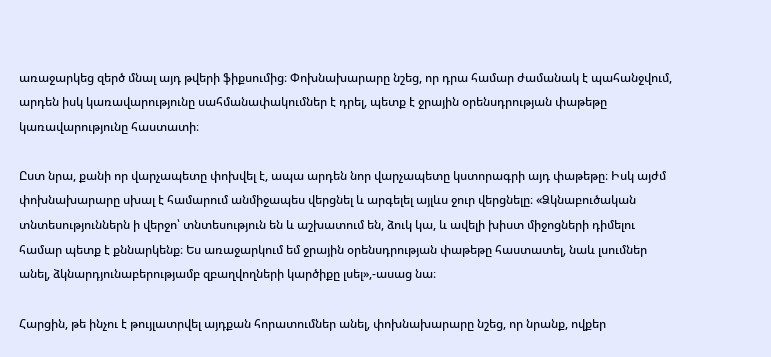առաջարկեց զերծ մնալ այդ թվերի ֆիքսումից։ Փոխնախարարը նշեց, որ դրա համար ժամանակ է պահանջվում, արդեն իսկ կառավարությունը սահմանափակումներ է դրել, պետք է ջրային օրենսդրության փաթեթը կառավարությունը հաստատի։

Ըստ նրա, քանի որ վարչապետը փոխվել է, ապա արդեն նոր վարչապետը կստորագրի այդ փաթեթը։ Իսկ այժմ փոխնախարարը սխալ է համարում անմիջապես վերցնել և արգելել այլևս ջուր վերցնելը։ «Ձկնաբուծական տնտեսություններն ի վերջո՝ տնտեսություն են և աշխատում են, ձուկ կա, և ավելի խիստ միջոցների դիմելու համար պետք է քննարկենք։ Ես առաջարկում եմ ջրային օրենսդրության փաթեթը հաստատել, նաև լսումներ անել, ձկնարդյունաբերությամբ զբաղվողների կարծիքը լսել»,-ասաց նա։

Հարցին, թե ինչու է թույլատրվել այդքան հորատումներ անել, փոխնախարարը նշեց, որ նրանք, ովքեր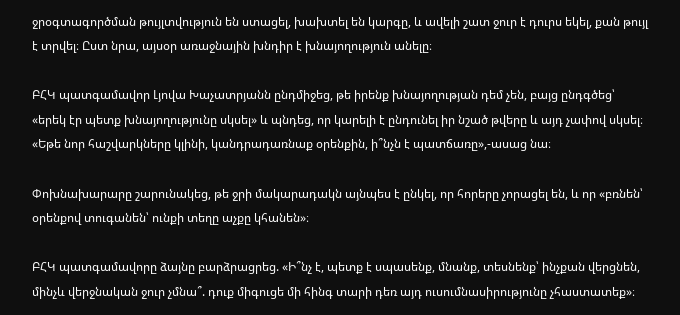ջրօգտագործման թույլտվություն են ստացել, խախտել են կարգը, և ավելի շատ ջուր է դուրս եկել, քան թույլ է տրվել։ Ըստ նրա, այսօր առաջնային խնդիր է խնայողություն անելը։

ԲՀԿ պատգամավոր Լյովա Խաչատրյանն ընդմիջեց, թե իրենք խնայողության դեմ չեն, բայց ընդգծեց՝ «երեկ էր պետք խնայողությունը սկսել» և պնդեց, որ կարելի է ընդունել իր նշած թվերը և այդ չափով սկսել։ «Եթե նոր հաշվարկները կլինի, կանդրադառնաք օրենքին, ի՞նչն է պատճառը»,-ասաց նա։

Փոխնախարարը շարունակեց, թե ջրի մակարադակն այնպես է ընկել, որ հորերը չորացել են, և որ «բռնեն՝ օրենքով տուգանեն՝ ունքի տեղը աչքը կհանեն»։

ԲՀԿ պատգամավորը ձայնը բարձրացրեց. «Ի՞նչ է, պետք է սպասենք, մնանք, տեսնենք՝ ինչքան վերցնեն, մինչև վերջնական ջուր չմնա՞. դուք միգուցե մի հինգ տարի դեռ այդ ուսումնասիրությունը չհաստատեք»։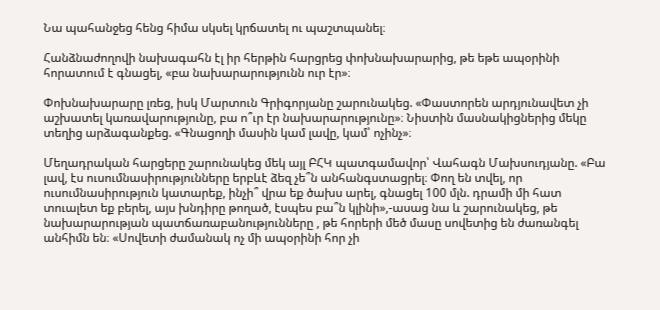Նա պահանջեց հենց հիմա սկսել կրճատել ու պաշտպանել։

Հանձնաժողովի նախագահն էլ իր հերթին հարցրեց փոխնախարարից, թե եթե ապօրինի հորատում է գնացել, «բա նախարարությունն ուր էր»։

Փոխնախարարը լռեց, իսկ Մարտուն Գրիգորյանը շարունակեց. «Փաստորեն արդյունավետ չի աշխատել կառավարությունը, բա ո՞ւր էր նախարարությունը»։ Նիստին մասնակիցներից մեկը տեղից արձագանքեց. «Գնացողի մասին կամ լավը, կամ՝ ոչինչ»։

Մեղադրական հարցերը շարունակեց մեկ այլ ԲՀԿ պատգամավոր՝ Վահագն Մախսուդյանը. «Բա լավ, էս ուսումնասիրությունները երբևէ ձեզ չե՞ն անհանգստացրել։ Փող են տվել, որ ուսումնասիրություն կատարեք, ինչի՞ վրա եք ծախս արել, գնացել 100 մլն. դրամի մի հատ տուալետ եք բերել, այս խնդիրը թողած, էսպես բա՞ն կլինի»,-ասաց նա և շարունակեց, թե նախարարության պատճառաբանությունները , թե հորերի մեծ մասը սովետից են ժառանգել անհիմն են։ «Սովետի ժամանակ ոչ մի ապօրինի հոր չի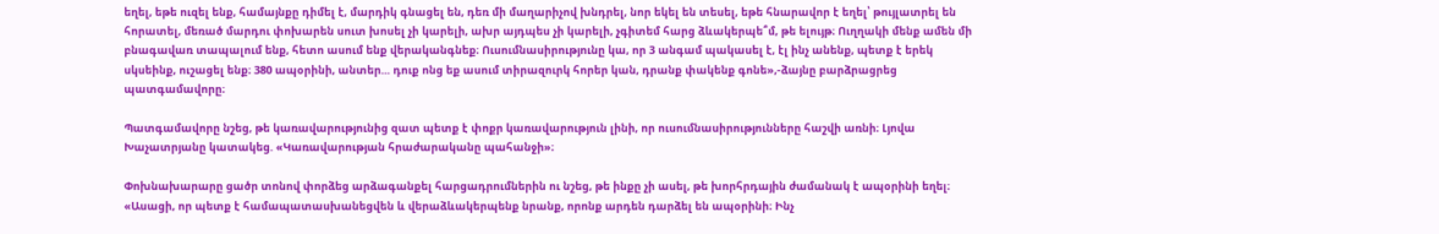եղել, եթե ուզել ենք, համայնքը դիմել է, մարդիկ գնացել են, դեռ մի մաղարիչով խնդրել, նոր եկել են տեսել, եթե հնարավոր է եղել՝ թույլատրել են հորատել, մեռած մարդու փոխարեն սուտ խոսել չի կարելի, ախր այդպես չի կարելի, չգիտեմ հարց ձևակերպե՞մ, թե ելույթ։ Ուղղակի մենք ամեն մի բնագավառ տապալում ենք, հետո ասում ենք վերականգնեք։ Ուսումնասիրությունը կա, որ 3 անգամ պակասել է, էլ ինչ անենք, պետք է երեկ սկսեինք, ուշացել ենք։ 380 ապօրինի, անտեր... դուք ոնց եք ասում տիրազուրկ հորեր կան, դրանք փակենք գոնե»,-ձայնը բարձրացրեց պատգամավորը։

Պատգամավորը նշեց, թե կառավարությունից զատ պետք է փոքր կառավարություն լինի, որ ուսումնասիրությունները հաշվի առնի։ Լյովա Խաչատրյանը կատակեց. «Կառավարության հրաժարականը պահանջի»։

Փոխնախարարը ցածր տոնով փորձեց արձագանքել հարցադրումներին ու նշեց, թե ինքը չի ասել, թե խորհրդային ժամանակ է ապօրինի եղել։ «Ասացի, որ պետք է համապատասխանեցվեն և վերաձևակերպենք նրանք, որոնք արդեն դարձել են ապօրինի։ Ինչ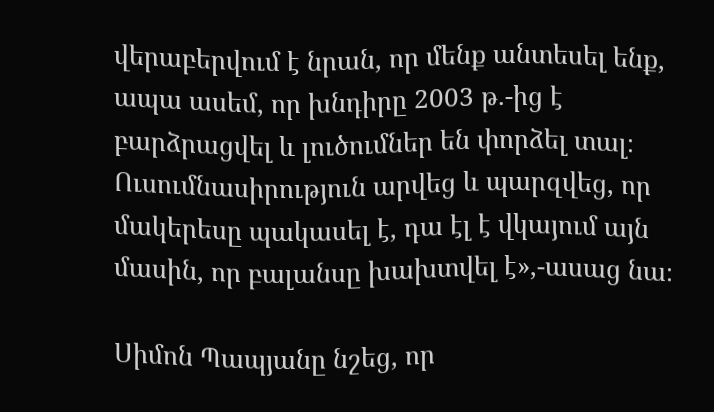վերաբերվում է նրան, որ մենք անտեսել ենք, ապա ասեմ, որ խնդիրը 2003 թ.-ից է բարձրացվել և լուծումներ են փորձել տալ։ Ուսումնասիրություն արվեց և պարզվեց, որ մակերեսը պակասել է, դա էլ է վկայում այն մասին, որ բալանսը խախտվել է»,-ասաց նա։

Սիմոն Պապյանը նշեց, որ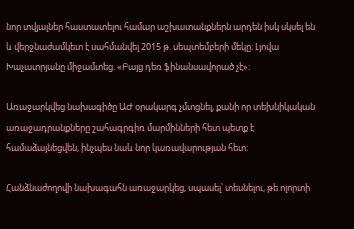նոր տվյալներ հաստատելու համար աշխատանքներն արդեն իսկ սկսել են և վերջնաժամկետ է սահմանվել 2015 թ. սեպտեմբերի մեկը։ Լյովա Խաչատրյանը միջամտեց. «Բայց դեռ ֆինանսավորած չէ»։

Առաջարկվեց նախագիծը ԱԺ օրակարգ չմտցնել, քանի որ տեխնիկական առաջադրանքները շահագրգիռ մարմինների հետ պետք է համաձայնեցվեն, ինչպես նաև նոր կառավարության հետ։

Հանձնաժողովի նախագահն առաջարկեց, սպասել՝ տեսնելու, թե ոլորտի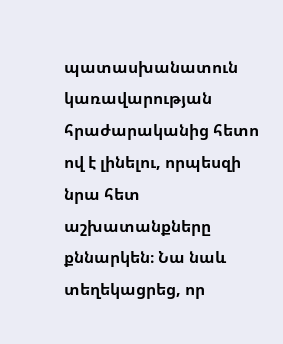պատասխանատուն կառավարության հրաժարականից հետո ով է լինելու, որպեսզի նրա հետ աշխատանքները քննարկեն։ Նա նաև տեղեկացրեց, որ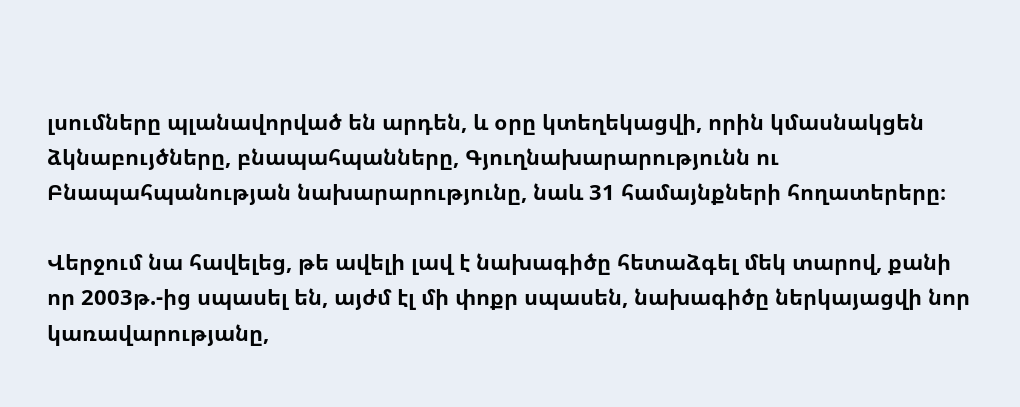լսումները պլանավորված են արդեն, և օրը կտեղեկացվի, որին կմասնակցեն ձկնաբույծները, բնապահպանները, Գյուղնախարարությունն ու Բնապահպանության նախարարությունը, նաև 31 համայնքների հողատերերը։

Վերջում նա հավելեց, թե ավելի լավ է նախագիծը հետաձգել մեկ տարով, քանի որ 2003թ.-ից սպասել են, այժմ էլ մի փոքր սպասեն, նախագիծը ներկայացվի նոր կառավարությանը,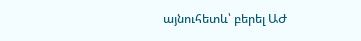այնուհետև՝ բերել ԱԺ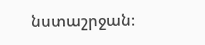նստաշրջան։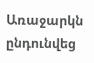Առաջարկն ընդունվեց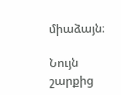միաձայն։

Նույն շարքից